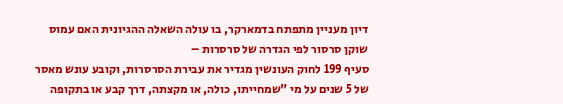דיון מעניין מתפתח בדמארקר, בו עולה השאלה ההגיונית האם עמוס שוקן סרסור לפי הגדרה של סרסרות –
סעיף 199 לחוק העונשין מגדיר את עבירת הסרסרות, וקובע עונש מאסר של 5 שנים על מי "שמחייתו, כולה, או מקצתה, דרך קבע או בתקופה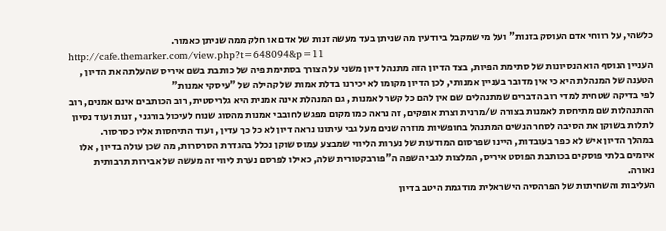כלשהי, על רווחי אדם העוסק בזנות" ועל מי שמקבל ביודעין מה שניתן בעד מעשה זנות של אדם או חלק ממה שניתן כאמור.
http://cafe.themarker.com/view.php?t=648094&p=11
העניין הנוסף הוא הנסיונות של סתימת הפיות, בצד הדיון הזה מתנהל דיון משני על הצורך בסתימת פיה של כותבת בשם איריס שהעלתה את הדיון , הטענה של המנהלת היא כי אין מדובר בעניין אמנותי, לכן הדיון מקומו לא יכירנו בדלת אמות של קהילה של "עיסקי אמנות"
לפי בדיקה שטחית למדי רוב הדברים שמתנהלים שם אין להם כל קשר לאמנות , גם המנהלת אינה אמנית היא גלריסטית, רוב הכותבים אינם אמנים, רוב ההתנהלות שם מתיחסת לאמנות בצורה ש/מרנית וצרת אופקים, זה נראה כמו מקום מפגש לחובבי אמנות מהסוג שנוח לעיכול בורגני , זנות ועוד נסיון לתלות בשוקן את הסיבה לסחר הנשים המתנהל בחופשיות מוזרה שנים מעל גבי עיתונו נראה דיון לא כל כך עדין , ועוד התיחסות אליו כסרסור.
במהלך הדיון איש לא כפר בעובדות, היינו שפרסום המודעות של נערות הליווי שמבצע עמוס שוקן נכלל בהגדרת הסרסרות, מה שכן עולה בדיון , אלו איומים בלתי פוסקים בכותבת הפוסט איריס, המלצות לגבי השפה ה"פורבקטורית שלה, כאילו לפרסם נערת ליווי זה מעשה של אבירות תרבותית נאורה.
העליבות והשחיתות של הפרהסיה הישראלית מודגמת היטב בדיון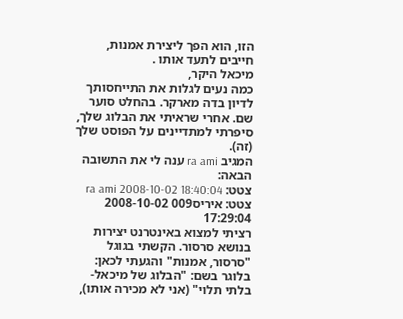הזו, הוא הפך ליצירת אמנות, חייבים לתעד אותו .
מיכאל היקר,
כמה נעים לגלות את התייחסותך לדיון בדה מארקר. בהחלט סוער שם. אחרי שראיתי את הבלוג שלך, סיפרתי למתדיינים על הפוסט שלך (זה).
המגיב ra ami ענה לי את התשובה הבאה:
צטט: ra ami 2008-10-02 18:40:04
צטט: איריס009 2008-10-02 17:29:04
רציתי למצוא באינטרנט יצירות בנושא סרסור. הקשתי בגוגל "סרסור, אמנות" והגעתי לכאן:
בלוגר בשם: "הבלוג של מיכאל- בלתי תלוי" (אני לא מכירה אותו),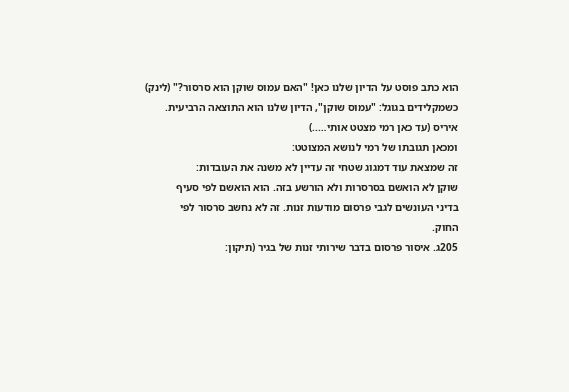הוא כתב פוסט על הדיון שלנו כאן! "האם עמוס שוקן הוא סרסור?" (לינק)
כשמקלידים בגוגל: "עמוס שוקן", הדיון שלנו הוא התוצאה הרביעית.
איריס (עד כאן רמי מצטט אותי…..)
ומכאן תגובתו של רמי לנושא המצוטט:
זה שמצאת עוד דמגוג שטחי זה עדיין לא משנה את העובדות:
שוקן לא הואשם בסרסרות ולא הורשע בזה. הוא הואשם לפי סעיף
בדיני העונשים לגבי פרסום מודעות זנות. זה לא נחשב סרסור לפי
החוק.
205ג. איסור פרסום בדבר שירותי זנות של בגיר (תיקון: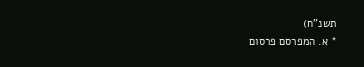תשנ"ח)
* א. המפרסם פרסום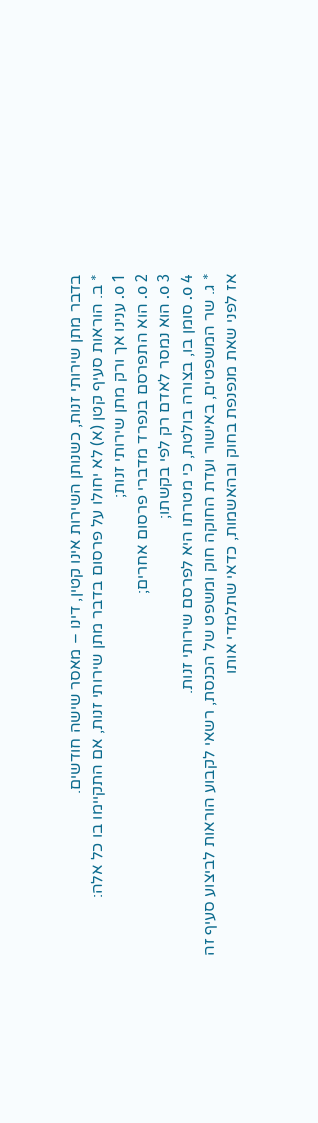בדבר מתן שירותי זנות, כשנותן השירות אינו קטין, דינו – מאסר שישה חודשים.
* ב. הוראות סעיף קטן (א) לא יחולו על פרסום בדבר מתן שירותי זנות, אם התקיימו בו כל אלה:
o 1. ענינו אך ורק מתן שירותי זנות;
o 2. הוא התפרסם בנפרד מדברי פרסום אחרים;
o 3. הוא נמסר לאדם רק לפי בקשתו;
o 4. סומן בו, בצורה בולטת, כי מטרתו היא לפרסם שירותי זנות.
* ג. שר המשפטים, באישור ועדת החוקה חוק ומשפט של הכנסת, רשאי לקבוע הוראות לביצוע סעיף זה
אז לפני שאת מנפנפת בחוק ובהאשמות, כדאי שתלמדי אותו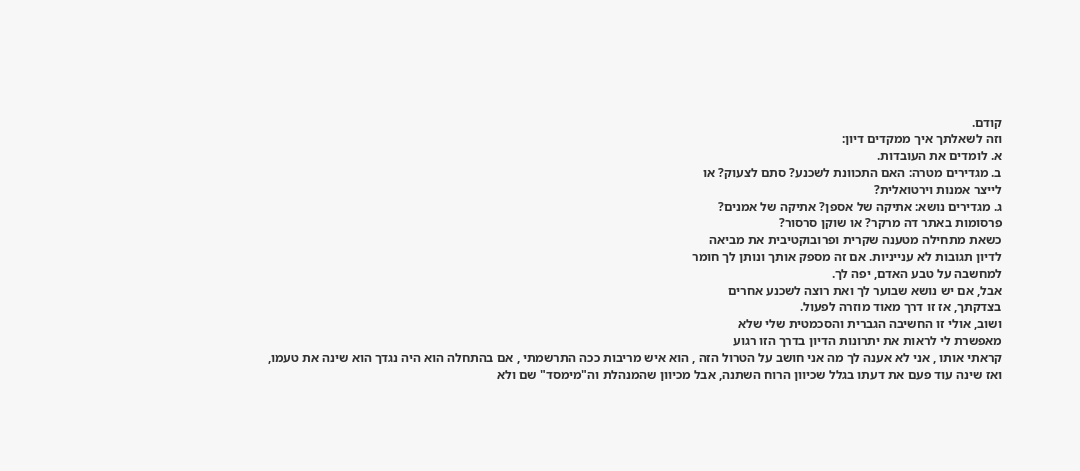קודם.
וזה לשאלתך איך ממקדים דיון:
א. לומדים את העובדות.
ב. מגדירים מטרה: האם התכוונת לשכנע? סתם לצעוק? או
לייצר אמנות וירטואלית?
ג. מגדירים נושא: אתיקה של אספן? אתיקה של אמנים?
פרסומות באתר דה מרקר? או שוקן סרסור?
כשאת מתחילה מטענה שקרית ופרובוקטיבית את מביאה
לדיון תגובות לא ענייניות. אם זה מספק אותך ונותן לך חומר
למחשבה על טבע האדם, יפה לך.
אבל, אם יש נושא שבוער לך ואת רוצה לשכנע אחרים
בצדקתך, אז זו דרך מאוד מוזרה לפעול.
ושוב, אולי זו החשיבה הגברית והסכמטית שלי שלא
מאפשרת לי לראות את יתרונות הדיון בדרך הזו רגוע
קראתי אותו , אני לא אענה לך מה אני חושב על הטרול הזה , הוא איש מריבות ככה התרשמתי , אם בהתחלה הוא היה נגדך הוא שינה את טעמו, ואז שינה עוד פעם את דעתו בגלל שכיוון הרוח השתנה, אבל מכיוון שהמנהלת וה"מימסד" שם ולא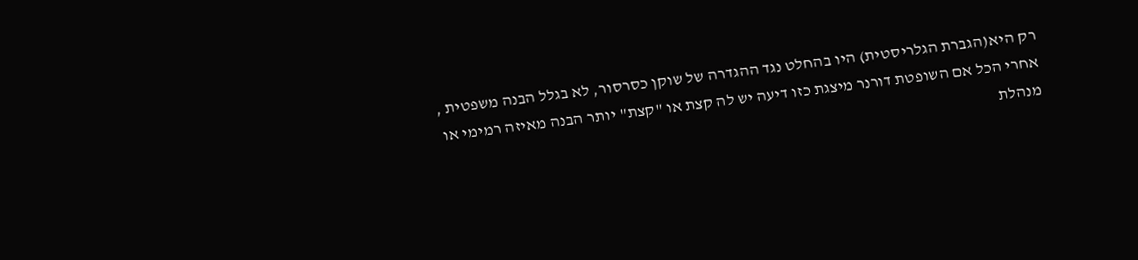רק היא(הגברת הגלריסטית) היו בהחלט נגד ההגדרה של שוקן כסרסור, לא בגלל הבנה משפטית , אחרי הכל אם השופטת דורנר מיצגת כזו דיעה יש לה קצת או "קצת" יותר הבנה מאיזה רמימי או מנהלת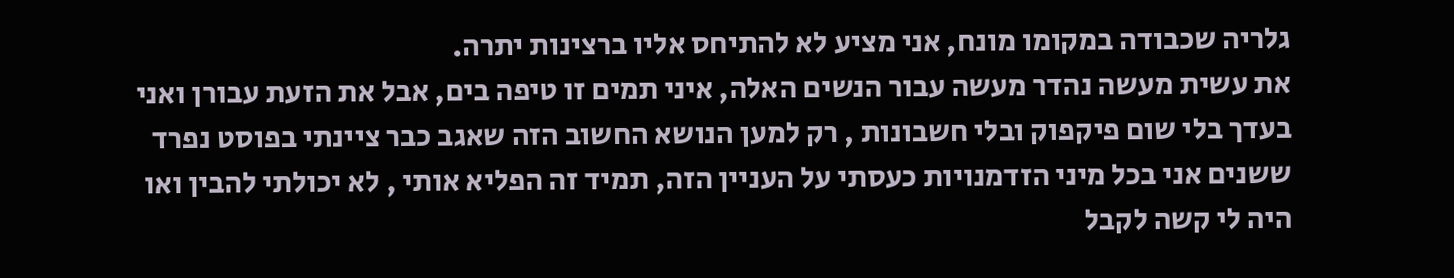גלריה שכבודה במקומו מונח, אני מציע לא להתיחס אליו ברצינות יתרה.
את עשית מעשה נהדר מעשה עבור הנשים האלה, איני תמים זו טיפה בים, אבל את הזעת עבורן ואני בעדך בלי שום פיקפוק ובלי חשבונות , רק למען הנושא החשוב הזה שאגב כבר ציינתי בפוסט נפרד ששנים אני בכל מיני הזדמנויות כעסתי על העניין הזה, תמיד זה הפליא אותי , לא יכולתי להבין ואו היה לי קשה לקבל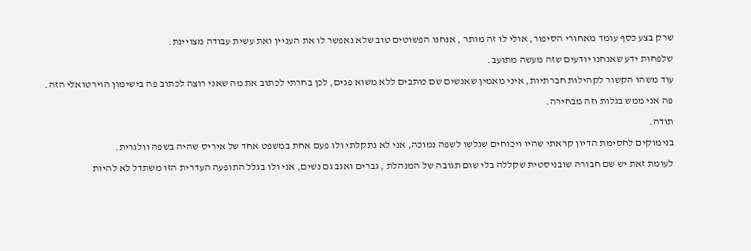שרק בצע כסף עומד מאחורי הסיפור, אולי לו זה מותר , אנחנו הפשוטים טוב שלא נאפשר לו את העניין ואת עשית עבודה מצויינת.
שלפחות ידע שאנחנו יודעים שזה מעשה מתועב.
עוד משהו הקשור לקהילות חברתיות, איני מאמין שאנשים שם כותבים ללא משוא פנים, לכן בחרתי לכתוב את מה שאני רוצה לכתוב פה בישימון הוירטואלי הזה. פה אני ממש בגלות וזה מבחירה.
תודה.
בנימוקים לחסימת הדיון קראתי שהיו ויכוחים שגלשו לשפה נמוכה, אני לא נתקלתי ולו פעם אחת במשפט אחד של איריס שהיה בשפה וולגרית.
לעומת זאת יש שם חבורה שובניסטית שקללה בלי שום תגובה של המנהלת , גברים ואגב גם נשים, אני ולו בגלל התופעה העדרית הזו משתדל לא להיות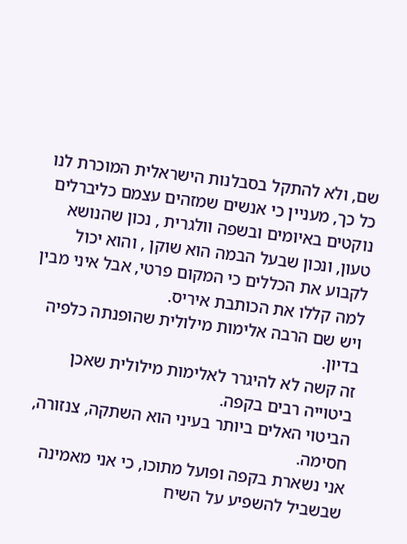שם, ולא להתקל בסבלנות הישראלית המוכרת לנו כל כך, מעניין כי אנשים שמזהים עצמם כליברלים נוקטים באיומים ובשפה וולגרית , נכון שהנושא טעון, ונכון שבעל הבמה הוא שוקן , והוא יכול לקבוע את הכללים כי המקום פרטי, אבל איני מבין למה קללו את הכותבת איריס.
ויש שם הרבה אלימות מילולית שהופנתה כלפיה בדיון.
זה קשה לא להיגרר לאלימות מילולית שאכן ביטוייה רבים בקפה.
הביטוי האלים ביותר בעיני הוא השתקה, צנזורה, חסימה.
אני נשארת בקפה ופועל מתוכו, כי אני מאמינה שבשביל להשפיע על השיח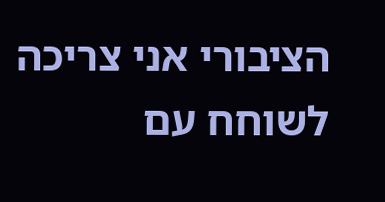הציבורי אני צריכה לשוחח עם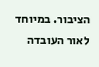הציבור. במיוחד לאור העובדה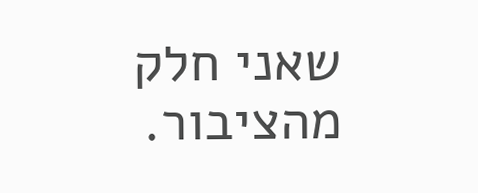שאני חלק מהציבור.